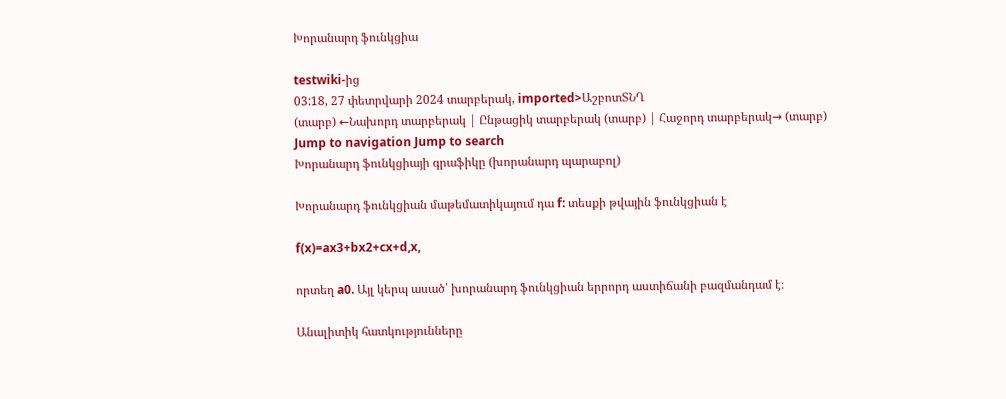Խորանարդ ֆունկցիա

testwiki-ից
03:18, 27 փետրվարի 2024 տարբերակ, imported>ԱշբոտՏՆՂ
(տարբ) ←Նախորդ տարբերակ | Ընթացիկ տարբերակ (տարբ) | Հաջորդ տարբերակ→ (տարբ)
Jump to navigation Jump to search
Խորանարդ ֆունկցիայի գրաֆիկը (խորանարդ պարաբոլ)

Խորանարդ ֆունկցիան մաթեմատիկայում դա f: տեսքի թվային ֆունկցիան է

f(x)=ax3+bx2+cx+d,x,

որտեղ a0. Այլ կերպ ասած՝ խորանարդ ֆունկցիան երրորդ աստիճանի բազմանդամ է։

Անալիտիկ հատկությունները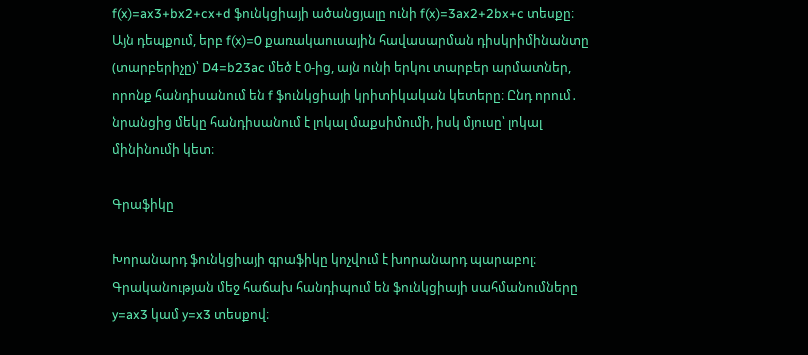f(x)=ax3+bx2+cx+d ֆունկցիայի ածանցյալը ունի f(x)=3ax2+2bx+c տեսքը։ Այն դեպքում, երբ f(x)=0 քառակաուսային հավասարման դիսկրիմինանտը (տարբերիչը)՝ D4=b23ac մեծ է 0-ից, այն ունի երկու տարբեր արմատներ, որոնք հանդիսանում են f ֆունկցիայի կրիտիկական կետերը։ Ընդ որում․ նրանցից մեկը հանդիսանում է լոկալ մաքսիմումի, իսկ մյուսը՝ լոկալ մինինումի կետ։

Գրաֆիկը

Խորանարդ ֆունկցիայի գրաֆիկը կոչվում է խորանարդ պարաբոլ։ Գրականության մեջ հաճախ հանդիպում են ֆունկցիայի սահմանումները y=ax3 կամ y=x3 տեսքով։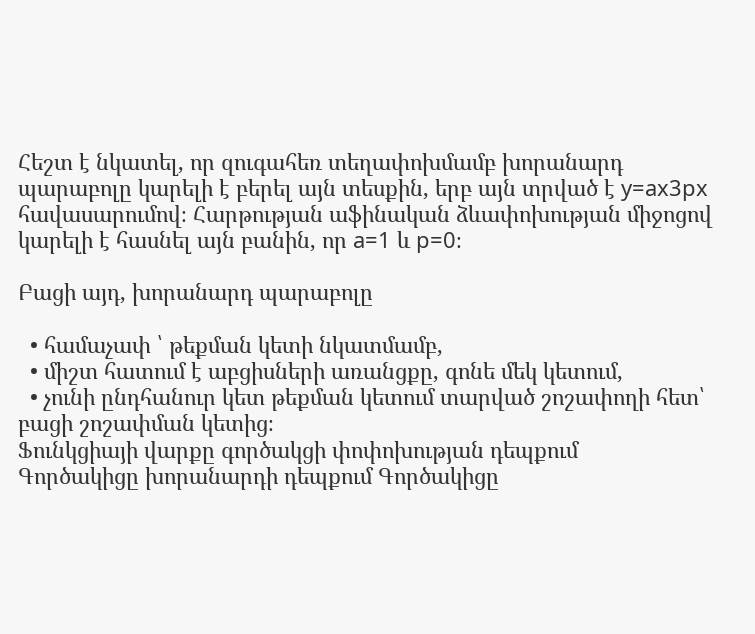Հեշտ է նկատել, որ զուգահեռ տեղափոխմամբ խորանարդ պարաբոլը կարելի է բերել այն տեսքին, երբ այն տրված է y=ax3px հավասարումով։ Հարթության աֆինական ձևափոխության միջոցով կարելի է հասնել այն բանին, որ a=1 և p=0։

Բացի այդ, խորանարդ պարաբոլը

  • համաչափ ՝ թեքման կետի նկատմամբ,
  • միշտ հատում է աբցիսների առանցքը, գոնե մեկ կետում,
  • չունի ընդհանուր կետ թեքման կետում տարված շոշափողի հետ՝ բացի շոշափման կետից։
Ֆունկցիայի վարքը գործակցի փոփոխության դեպքում
Գործակիցը խորանարդի դեպքում Գործակիցը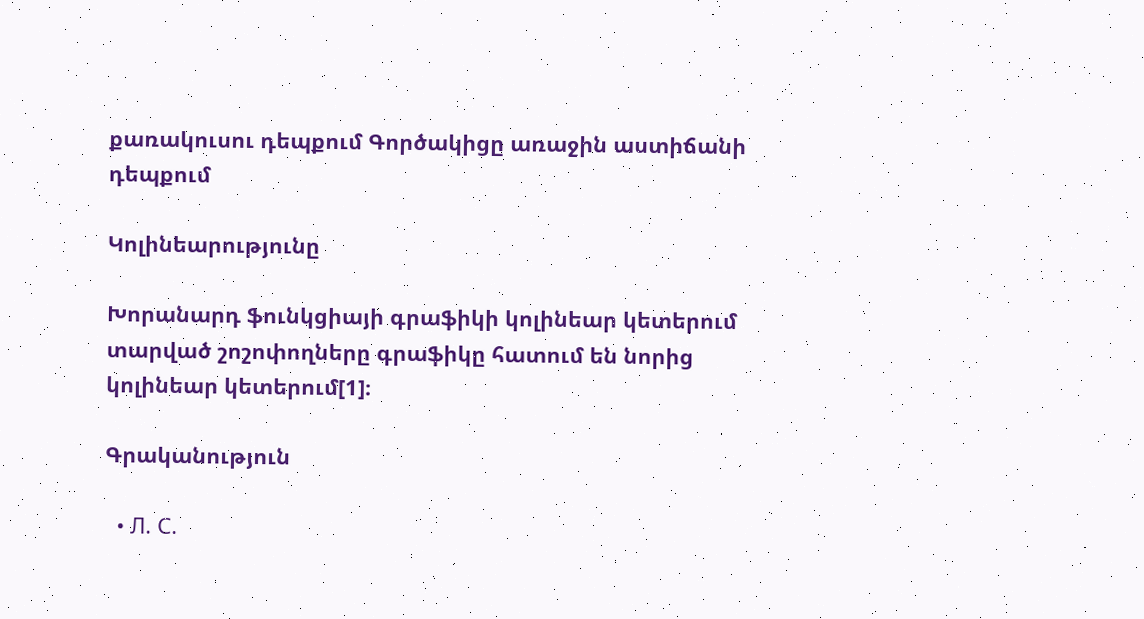քառակուսու դեպքում Գործակիցը առաջին աստիճանի դեպքում

Կոլինեարությունը

Խորանարդ ֆունկցիայի գրաֆիկի կոլինեար կետերում տարված շոշոփողները գրաֆիկը հատում են նորից կոլինեար կետերում[1]։

Գրականություն

  • Л. С.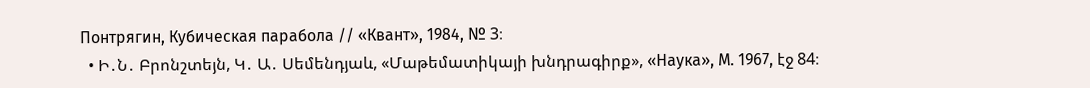Понтрягин, Кубическая парабола // «Квант», 1984, № 3։
  • Ի․Ն․ Բրոնշտեյն, Կ․ Ա․ Սեմենդյաև, «Մաթեմատիկայի խնդրագիրք», «Наука», М. 1967, էջ 84։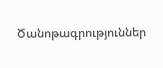Ծանոթագրություններ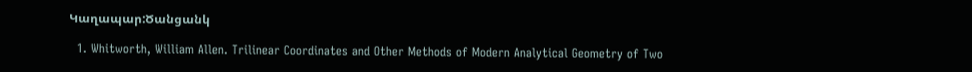Կաղապար:Ծանցանկ

  1. Whitworth, William Allen. Trilinear Coordinates and Other Methods of Modern Analytical Geometry of Two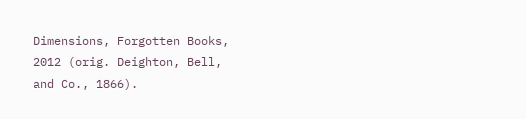Dimensions, Forgotten Books, 2012 (orig. Deighton, Bell, and Co., 1866).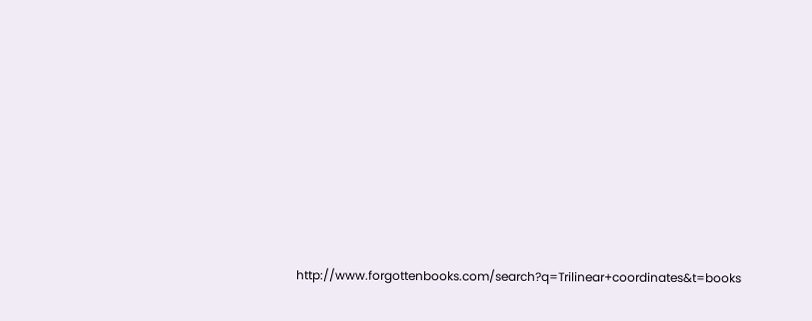http://www.forgottenbooks.com/search?q=Trilinear+coordinates&t=books